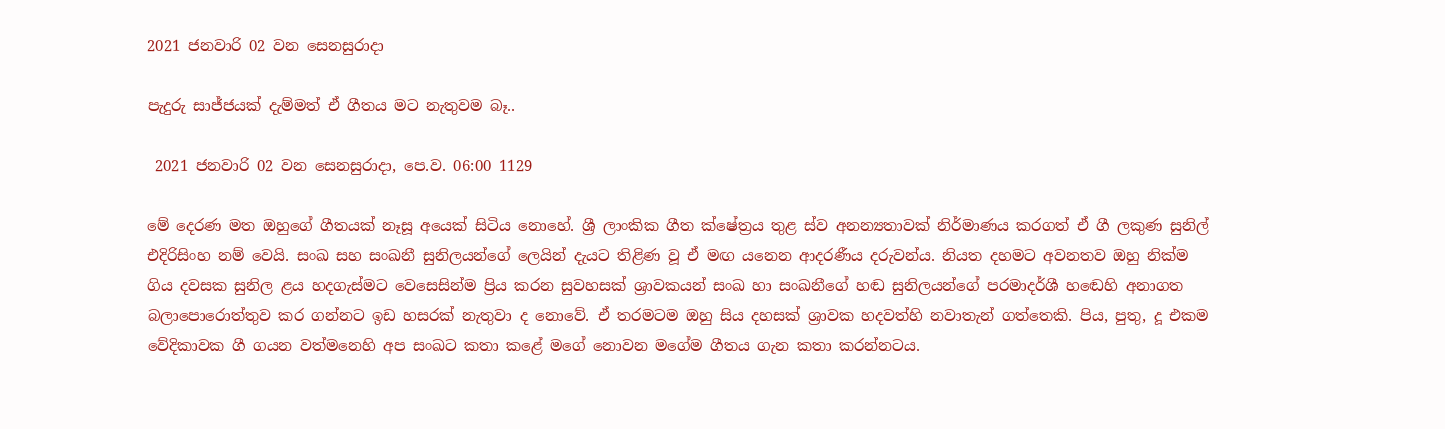2021 ජනවාරි 02 වන සෙනසුරාදා

පැදුරු සාජ්ජයක් දැම්මත් ඒ ගීතය මට නැතුවම බෑ..

 2021 ජනවාරි 02 වන සෙනසුරාදා, පෙ.ව. 06:00 1129

මේ දෙරණ මත ඔහුගේ ගීතයක් නෑසූ අයෙක් සිටිය නොහේ. ශ්‍රී ලාංකික ගීත ක්ෂේත්‍රය තුළ ස්ව අනන්‍යතාවක් නිර්මාණය කරගත් ඒ ගී ලකුණ සුනිල් එදිරිසිංහ නම් වෙයි. සංඛ සහ සංඛනී සුනිලයන්ගේ ලෙයින් දැයට තිළිණ වූ ඒ මඟ යනෙන ආදරණීය දරුවන්ය. නියත දහමට අවනතව ඔහු නික්ම ගිය දවසක සුනිල ළය හදගැස්මට වෙසෙසින්ම ප්‍රිය කරන සුවහසක් ශ්‍රාවකයන් සංඛ හා සංඛනීගේ හඬ සුනිලයන්ගේ පරමාදර්ශී හඬෙහි අනාගත බලාපොරොත්තුව කර ගන්නට ඉඩ හසරක් නැතුවා ද නොවේ. ඒ තරමටම ඔහු සිය දහසක් ශ්‍රාවක හදවත්හි නවාතැන් ගත්තෙකි. පිය, පුතු, දූ එකම වේදිකාවක ගී ගයන වත්මනෙහි අප සංඛට කතා කළේ මගේ නොවන මගේම ගීතය ගැන කතා කරන්නටය.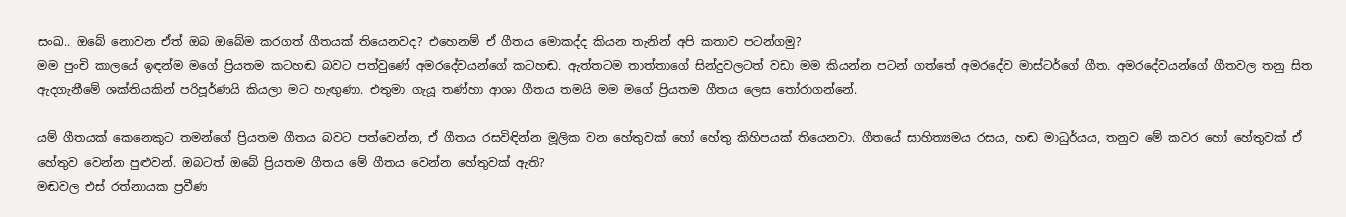සංඛ.. ඔබේ නොවන ඒත් ඔබ ඔබේම කරගත් ගීතයක් තියෙනවද? එහෙනම් ඒ ගීතය මොකද්ද කියන තැනින් අපි කතාව පටන්ගමු?
මම පුංචි කාලයේ ඉඳන්ම මගේ ප්‍රියතම කටහඬ බවට පත්වුණේ අමරදේවයන්ගේ කටහඬ. ඇත්තටම තාත්තාගේ සින්දුවලටත් වඩා මම කියන්න පටන් ගත්තේ අමරදේව මාස්ටර්ගේ ගීත. අමරදේවයන්ගේ ගීතවල තනු සිත ඇදගැනීමේ ශක්තියකින් පරිපූර්ණයි කියලා මට හැඟුණා. එතුමා ගැයූ තණ්හා ආශා ගීතය තමයි මම මගේ ප්‍රියතම ගීතය ලෙස තෝරාගන්නේ.

යම් ගීතයක් කෙනෙකුට තමන්ගේ ප්‍රියතම ගීතය බවට පත්වෙන්න, ඒ ගීතය රසවිඳින්න මූලික වන හේතුවක් හෝ හේතු කිහිපයක් තියෙනවා. ගීතයේ සාහිත්‍යමය රසය, හඬ මාධුර්යය, තනුව මේ කවර හෝ හේතුවක් ඒ හේතුව වෙන්න පුළුවන්. ඔබටත් ඔබේ ප්‍රියතම ගීතය මේ ගීතය වෙන්න හේතුවක් ඇති?
මඬවල එස් රත්නායක ප්‍රවීණ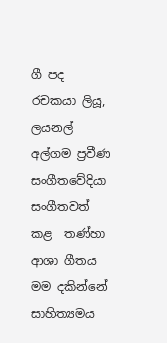ගී පද රචකයා ලියූ, ලයනල් අල්ගම ප්‍රවීණ සංගීතවේදියා සංගීතවත් කළ  තණ්හා ආශා ගීතය මම දකින්නේ සාහිත්‍යමය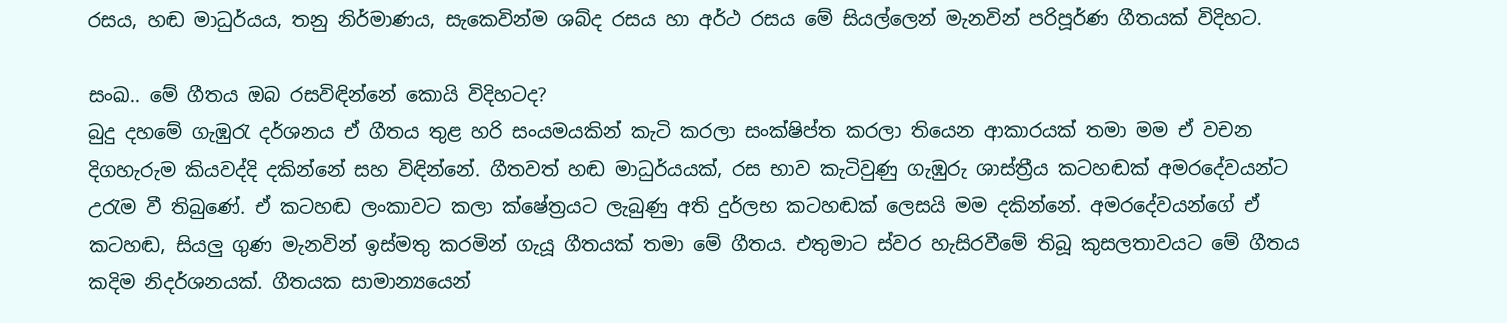රසය, හඬ මාධුර්යය, තනු නිර්මාණය, සැකෙවින්ම ශබ්ද රසය හා අර්ථ රසය මේ සියල්ලෙන් මැනවින් පරිපූර්ණ ගීතයක් විදිහට.

සංඛ.. මේ ගීතය ඔබ රසවිඳින්නේ කොයි විදිහටද?
බුදු දහමේ ගැඹුරැ දර්ශනය ඒ ගීතය තුළ හරි සංයමයකින් කැටි කරලා සංක්ෂිප්ත කරලා තියෙන ආකාරයක් තමා මම ඒ වචන දිගහැරුම කියවද්දි දකින්නේ සහ විඳින්නේ. ගීතවත් හඬ මාධුර්යයක්, රස භාව කැටිවුණු ගැඹුරු ශාස්ත්‍රීය කටහඬක් අමරදේවයන්ට උරැම වී තිබුණේ. ඒ කටහඬ ලංකාවට කලා ක්ෂේත්‍රයට ලැබුණු අති දුර්ලභ කටහඬක් ලෙසයි මම දකින්නේ. අමරදේවයන්ගේ ඒ කටහඬ, සියලු ගුණ මැනවින් ඉස්මතු කරමින් ගැයූ ගීතයක් තමා මේ ගීතය. එතුමාට ස්වර හැසිරවීමේ තිබූ කුසලතාවයට මේ ගීතය කදිම නිදර්ශනයක්. ගීතයක සාමාන්‍යයෙන්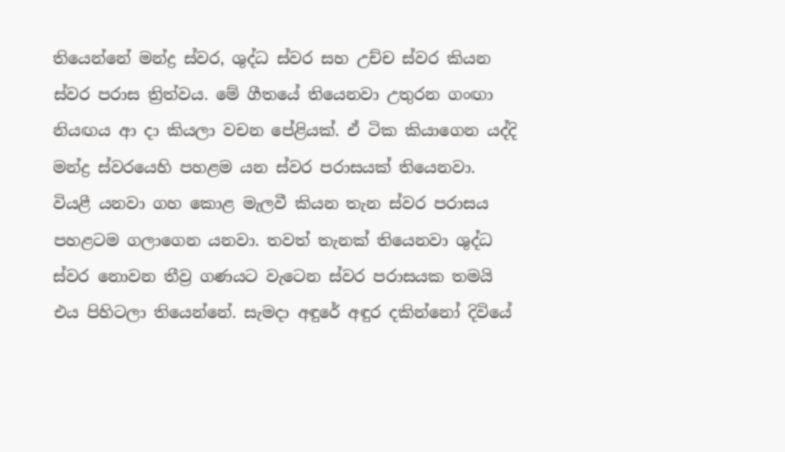තියෙන්නේ මන්ද්‍ර ස්වර, ශුද්ධ ස්වර සහ උච්ච ස්වර කියන ස්වර පරාස ත්‍රිත්වය. මේ ගීතයේ තියෙනවා උතුරන ගංඟා නියඟය ආ දා කියලා වචන පේළියක්. ඒ ටික කියාගෙන යද්දි මන්ද්‍ර ස්වරයෙහි පහළම යන ස්වර පරාසයක් තියෙනවා. වියළී යනවා ගහ කොළ මැලවී කියන තැන ස්වර පරාසය පහළටම ගලාගෙන යනවා. තවත් තැනක් තියෙනවා ශුද්ධ ස්වර නොවන තීව්‍ර ගණයට වැටෙන ස්වර පරාසයක තමයි එය පිහිටලා තියෙන්නේ. සැමදා අඳුරේ අඳුර දකින්නෝ දිවියේ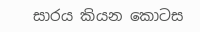සාරය කියන කොටස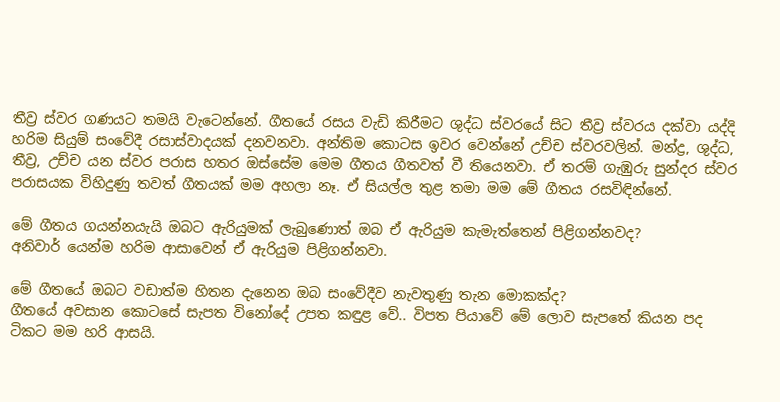තීව්‍ර ස්වර ගණයට තමයි වැටෙන්නේ. ගීතයේ රසය වැඩි කිරීමට ශුද්ධ ස්වරයේ සිට තීව්‍ර ස්වරය දක්වා යද්දි හරිම සියුම් සංවේදී රසාස්වාදයක් දනවනවා. අන්තිම කොටස ඉවර වෙන්නේ උච්ච ස්වරවලින්. මන්ද්‍ර, ශුද්ධ, තීව්‍ර, උච්ච යන ස්වර පරාස හතර ඔස්සේම මෙම ගීතය ගීතවත් වී තියෙනවා. ඒ තරම් ගැඹුරු සුන්දර ස්වර පරාසයක විහිදුණු තවත් ගීතයක් මම අහලා නෑ. ඒ සියල්ල තුළ තමා මම මේ ගීතය රසවිඳින්නේ.

මේ ගීතය ගයන්නයැයි ඔබට ඇරියුමක් ලැබුණොත් ඔබ ඒ ඇරියුම කැමැත්තෙන් පිළිගන්නවද?
අනිවාර් යෙන්ම හරිම ආසාවෙන් ඒ ඇරියුම පිළිගන්නවා.

මේ ගීතයේ ඔබට වඩාත්ම හිතන දැනෙන ඔබ සංවේදීව නැවතුණු තැන මොකක්ද?
ගීතයේ අවසාන කොටසේ සැපත විනෝදේ උපත කඳුළ වේ.. විපත පියාවේ මේ ලොව සැපතේ කියන පද ටිකට මම හරි ආසයි.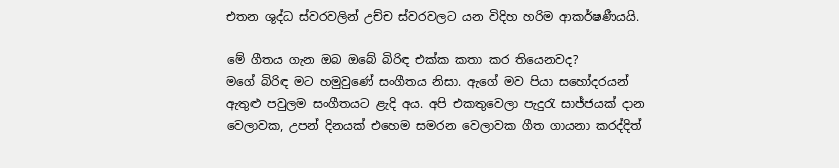එතන ශුද්ධ ස්වරවලින් උච්ච ස්වරවලට යන විදිහ හරිම ආකර්ෂණීයයි.

මේ ගීතය ගැන ඔබ ඔබේ බිරිඳ එක්ක කතා කර තියෙනවද?
මගේ බිරිඳ මට හමුවුණේ සංගීතය නිසා. ඇගේ මව පියා සහෝදරයන් ඇතුළු පවුලම සංගීතයට ළැදි අය. අපි එකතුවෙලා පැදුරැ සාජ්ජයක් දාන වෙලාවක, උපන් දිනයක් එහෙම සමරන වෙලාවක ගීත ගායනා කරද්දිත්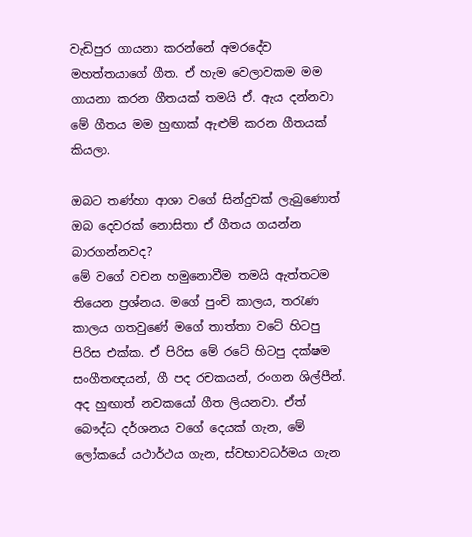වැඩිපුර ගායනා කරන්නේ අමරදේව මහත්තයාගේ ගීත. ඒ හැම වෙලාවකම මම ගායනා කරන ගීතයක් තමයි ඒ. ඇය දන්නවා මේ ගීතය මම හුඟාක් ඇළුම් කරන ගීතයක් කියලා.

ඔබට තණ්හා ආශා වගේ සින්දුවක් ලැබුණොත් ඔබ දෙවරක් නොසිතා ඒ ගීතය ගයන්න බාරගන්නවද?
මේ වගේ වචන හමුනොවීම තමයි ඇත්තටම තියෙන ප්‍රශ්නය. මගේ පුංචි කාලය, තරැණ කාලය ගතවුණේ මගේ තාත්තා වටේ හිටපු පිරිස එක්ක. ඒ පිරිස මේ රටේ හිටපු දක්ෂම සංගීතඥයන්, ගී පද රචකයන්, රංගන ශිල්පීන්. අද හුඟාත් නවකයෝ ගීත ලියනවා. ඒත් බෞද්ධ දර්ශනය වගේ දෙයක් ගැන, මේ ලෝකයේ යථාර්ථය ගැන, ස්වභාවධර්මය ගැන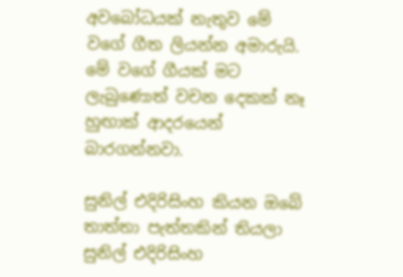අවබෝධයක් නැතුව මේ වගේ ගීත ලියන්න අමාරුයි. මේ වගේ ගීයක් මට ලැබුණොත් වචන දෙකක් නෑ හුඟාක් ආදරයෙන් බාරගන්නවා.

සුනිල් එදිරිසිංහ කියන ඔබේ තාත්තා පැත්තකින් තියලා සුනිල් එදිරිසිංහ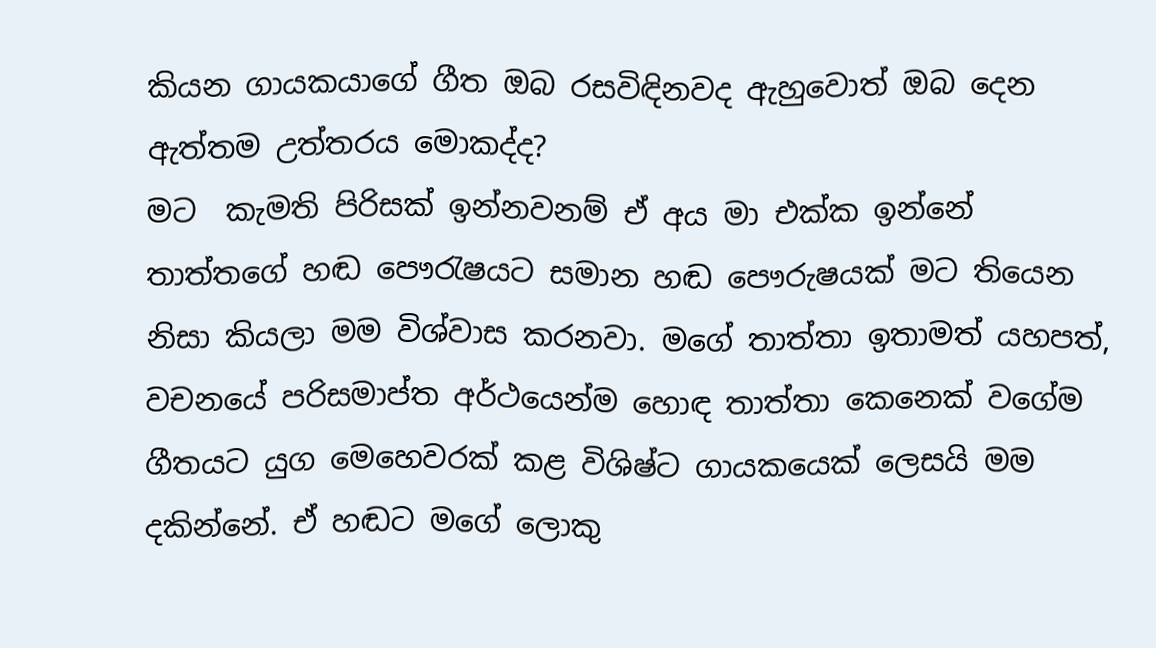කියන ගායකයාගේ ගීත ඔබ රසවිඳිනවද ඇහුවොත් ඔබ දෙන ඇත්තම උත්තරය මොකද්ද?
මට  කැමති පිරිසක් ඉන්නවනම් ඒ අය මා එක්ක ඉන්නේ තාත්තගේ හඬ පෞරැෂයට සමාන හඬ පෞරුෂයක් මට තියෙන නිසා කියලා මම විශ්වාස කරනවා. මගේ තාත්තා ඉතාමත් යහපත්, වචනයේ පරිසමාප්ත අර්ථයෙන්ම හොඳ තාත්තා කෙනෙක් වගේම ගීතයට යුග මෙහෙවරක් කළ විශිෂ්ට ගායකයෙක් ලෙසයි මම දකින්නේ. ඒ හඬට මගේ ලොකු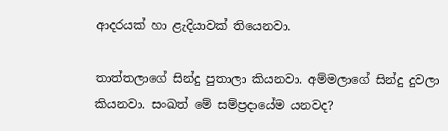ආදරයක් හා ළැදියාවක් තියෙනවා.

තාත්තලාගේ සින්දු පුතාලා කියනවා. අම්මලාගේ සින්දු දුවලා කියනවා. සංඛත් මේ සම්ප්‍රදායේම යනවද?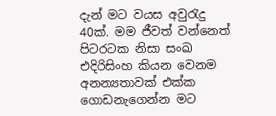දැන් මට වයස අවුරැදු 40ක්. මම ජීවත් වන්නෙත් පිටරටක නිසා සංඛ එදිරිසිංහ කියන වෙනම අනන්‍යතාවක් එක්ක ගොඩනැගෙන්න මට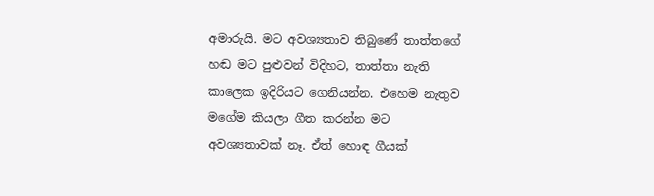අමාරුයි. මට අවශ්‍යතාව තිබුණේ තාත්තගේ හඬ මට පුළුවන් විදිහට, තාත්තා නැති කාලෙක ඉදිරියට ගෙනියන්න. එහෙම නැතුව මගේම කියලා ගීත කරන්න මට අවශ්‍යතාවක් නෑ. ඒත් හොඳ ගීයක්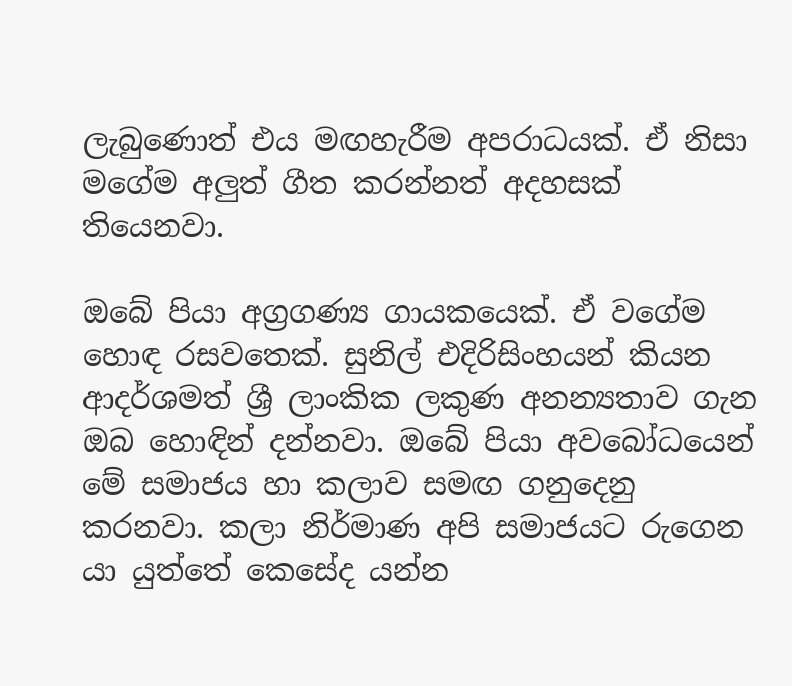ලැබුණොත් එය මඟහැරීම අපරාධයක්. ඒ නිසා මගේම අලුත් ගීත කරන්නත් අදහසක් තියෙනවා.

ඔබේ පියා අග්‍රගණ්‍ය ගායකයෙක්. ඒ වගේම හොඳ රසවතෙක්. සුනිල් එදිරිසිංහයන් කියන ආදර්ශමත් ශ්‍රී ලාංකික ලකුණ අනන්‍යතාව ගැන ඔබ හොඳින් දන්නවා. ඔබේ පියා අවබෝධයෙන් මේ සමාජය හා කලාව සමඟ ගනුදෙනු කරනවා. කලා නිර්මාණ අපි සමාජයට රුගෙන යා යුත්තේ කෙසේද යන්න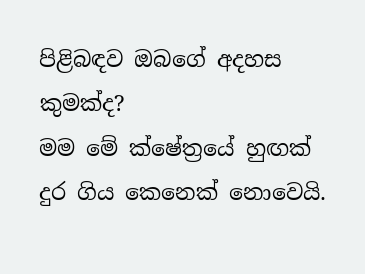පිළිබඳව ඔබගේ අදහස කුමක්ද?
මම මේ ක්ෂේත්‍රයේ හුඟක් දුර ගිය කෙනෙක් නොවෙයි.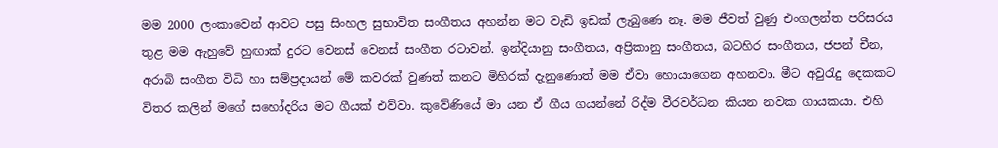මම 2000 ලංකාවෙන් ආවට පසු සිංහල සුභාවිත සංගීතය අහන්න මට වැඩි ඉඩක් ලැබුණෙ නෑ. මම ජීවත් වුණු එංගලන්ත පරිසරය තුළ මම ඇහුවේ හුඟාක් දුරට වෙනස් වෙනස් සංගීත රටාවන්. ඉන්දියානු සංගීතය, අප්‍රිකානු සංගීතය, බටහිර සංගීතය, ජපන් චීන, අරාබි සංගීත විධි හා සම්ප්‍රදායන් මේ කවරක් වුණත් කනට මිහිරක් දැනුණොත් මම ඒවා හොයාගෙන අහනවා. මීට අවුරැදු දෙකකට විතර කලින් මගේ සහෝදරිය මට ගීයක් එව්වා. කුවේණියේ මා යන ඒ ගීය ගයන්නේ රිද්ම වීරවර්ධන කියන නවක ගායකයා. එහි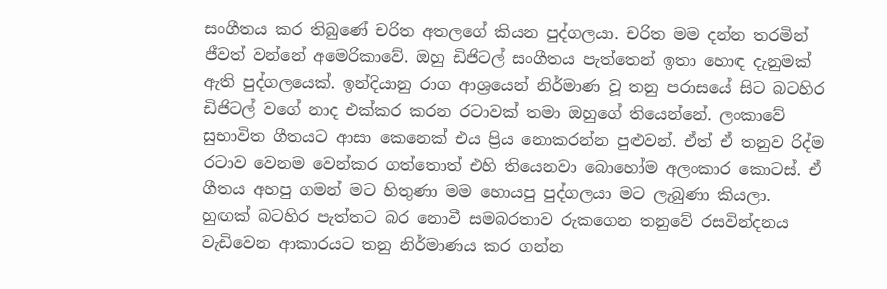සංගීතය කර තිබුණේ චරිත අතලගේ කියන පුද්ගලයා. චරිත මම දන්න තරමින් ජීවත් වන්නේ අමෙරිකාවේ. ඔහු ඩිජිටල් සංගීතය පැත්තෙන් ඉතා හොඳ දැනුමක් ඇති පුද්ගලයෙක්. ඉන්දියානු රාග ආශ්‍රයෙන් නිර්මාණ වූ තනු පරාසයේ සිට බටහිර ඩිජිටල් වගේ නාද එක්කර කරන රටාවක් තමා ඔහුගේ තියෙන්නේ. ලංකාවේ සුභාවිත ගීතයට ආසා කෙනෙක් එය ප්‍රිය නොකරන්න පුළුවන්. ඒත් ඒ තනුව රිද්ම රටාව වෙනම වෙන්කර ගත්තොත් එහි තියෙනවා බොහෝම අලංකාර කොටස්. ඒ ගීතය අහපු ගමන් මට හිතුණා මම හොයපු පුද්ගලයා මට ලැබුණා කියලා. හුඟක් බටහිර පැත්තට බර නොවී සමබරතාව රුකගෙන තනුවේ රසවින්දනය වැඩිවෙන ආකාරයට තනු නිර්මාණය කර ගන්න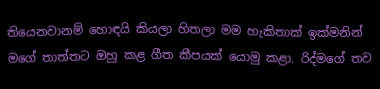තියෙනවානම් හොඳයි කියලා හිතලා මම හැකිතාක් ඉක්මනින් මගේ තාත්තට ඔහු කළ ගීත කීපයක් යොමු කළා. රිද්මගේ තව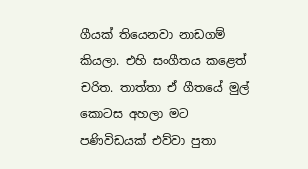ගීයක් තියෙනවා නාඩගම් කියලා. එහි සංගීතය කළෙත් චරිත. තාත්තා ඒ ගීතයේ මුල් කොටස අහලා මට පණිවිඩයක් එව්වා පුතා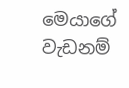මෙයාගේ වැඩනම්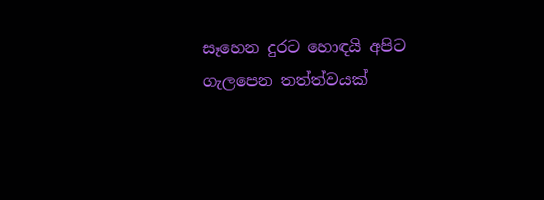සෑහෙන දුරට හොඳයි අපිට ගැලපෙන තත්ත්වයක්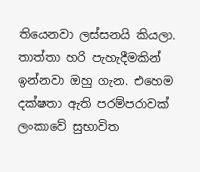තියෙනවා ලස්සනයි කියලා. තාත්තා හරි පැහැදීමකින් ඉන්නවා ඔහු ගැන. එහෙම දක්ෂතා ඇති පරම්පරාවක් ලංකාවේ සුභාවිත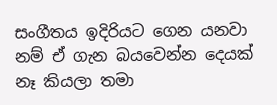සංගීතය ඉදිරියට ගෙන යනවා නම් ඒ ගැන බයවෙන්න දෙයක් නෑ කියලා තමා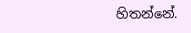හිතන්නේ.